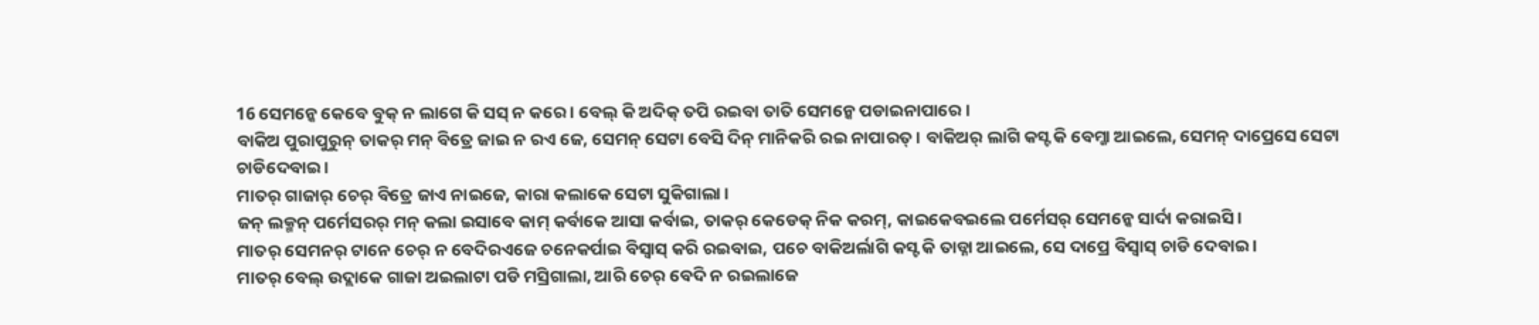16 ସେମନ୍କେ କେବେ ବୁକ୍ ନ ଲାଗେ କି ସସ୍ ନ କରେ । ବେଲ୍ କି ଅଦିକ୍ ତପି ରଇବା ତାତି ସେମନ୍କେ ପଡାଇନାପାରେ ।
ବାକିଅ ପୁରାପୁରୁନ୍ ତାକର୍ ମନ୍ ବିତ୍ରେ ଜାଇ ନ ରଏ ଜେ, ସେମନ୍ ସେଟା ବେସି ଦିନ୍ ମାନିକରି ରଇ ନାପାରତ୍ । ବାକିଅର୍ ଲାଗି କସ୍ଟ କି ବେମ୍ଜା ଆଇଲେ, ସେମନ୍ ଦାପ୍ରେସେ ସେଟା ଚାଡିଦେବାଇ ।
ମାତର୍ ଗାଜାର୍ ଚେର୍ ବିତ୍ରେ ଜାଏ ନାଇଜେ, କାରା କଲାକେ ସେଟା ସୁକିଗାଲା ।
ଜନ୍ ଲକ୍ମନ୍ ପର୍ମେସରର୍ ମନ୍ କଲା ଇସାବେ କାମ୍ କର୍ବାକେ ଆସା କର୍ବାଇ, ତାକର୍ କେଡେକ୍ ନିକ କରମ୍, କାଇକେବଇଲେ ପର୍ମେସର୍ ସେମନ୍କେ ସାର୍ଦା କରାଇସି ।
ମାତର୍ ସେମନର୍ ଟାନେ ଚେର୍ ନ ବେଦିରଏଜେ ଚନେକର୍ପାଇ ବିସ୍ବାସ୍ କରି ରଇବାଇ, ପଚେ ବାକିଅର୍ଲାଗି କସ୍ଟ କି ତାଡ୍ନା ଆଇଲେ, ସେ ଦାପ୍ରେ ବିସ୍ବାସ୍ ଚାଡି ଦେବାଇ ।
ମାତର୍ ବେଲ୍ ଉଦ୍ଲାକେ ଗାଜା ଅଇଲାଟା ପଡି ମସ୍ରିଗାଲା, ଆରି ଚେର୍ ବେଦି ନ ରଇଲାଜେ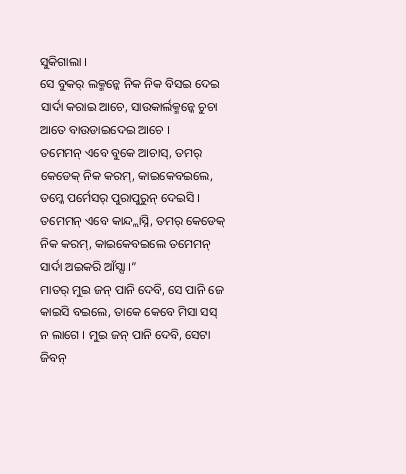ସୁକିଗାଲା ।
ସେ ବୁକର୍ ଲକ୍ମନ୍କେ ନିକ ନିକ ବିସଇ ଦେଇ ସାର୍ଦା କରାଇ ଆଚେ, ସାଉକାର୍ଲକ୍ମନ୍କେ ଚୁଚା ଆତେ ବାଉଡାଇଦେଇ ଆଚେ ।
ତମେମନ୍ ଏବେ ବୁକେ ଆଚାସ୍, ତମର୍ କେଡେକ୍ ନିକ କରମ୍, କାଇକେବଇଲେ, ତମ୍କେ ପର୍ମେସର୍ ପୁରାପୁରୁନ୍ ଦେଇସି । ତମେମନ୍ ଏବେ କାନ୍ଦ୍ଲାସ୍ନି, ତମର୍ କେଡେକ୍ ନିକ କରମ୍, କାଇକେବଇଲେ ତମେମନ୍ ସାର୍ଦା ଅଇକରି ଆଁସ୍ସା ।”
ମାତର୍ ମୁଇ ଜନ୍ ପାନି ଦେବି, ସେ ପାନି ଜେ କାଇସି ବଇଲେ, ତାକେ କେବେ ମିସା ସସ୍ ନ ଲାଗେ । ମୁଇ ଜନ୍ ପାନି ଦେବି, ସେଟା ଜିବନ୍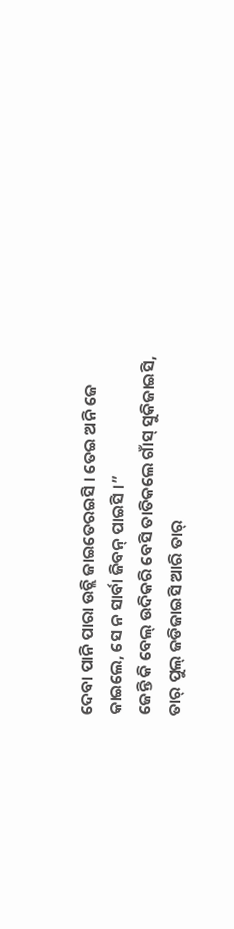ଦେବା ପାନି ପାରା ଉଚ୍ଲି ଜାଇତେରଇସି । ତେଇ ଅନି ଜେ କାଇଲେ, ସେ ନ ସାର୍ବା ଜିବନ୍ ପାଇସି ।”
ଜେନ୍ତି କି ବେଲ୍ ଉଦିକରି ବେସି ତାତିକଲେ ଗାଁସ୍ ସୁକିଜାଇସି, ତାର୍ ପୁଲ୍ ଜଡିଜାଇସି ଆରି ତାର୍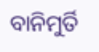ବାନିମୁର୍ତି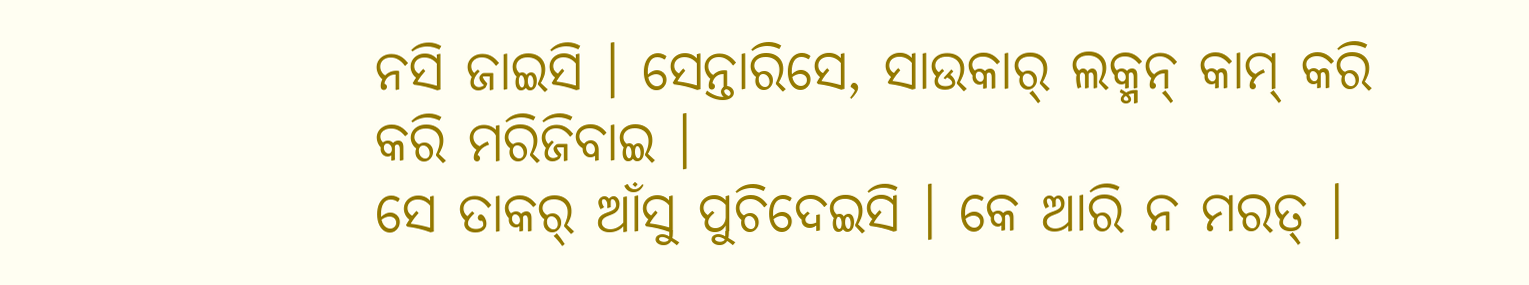ନସି ଜାଇସି । ସେନ୍ତାରିସେ, ସାଉକାର୍ ଲକ୍ମନ୍ କାମ୍ କରି କରି ମରିଜିବାଇ ।
ସେ ତାକର୍ ଆଁସୁ ପୁଚିଦେଇସି । କେ ଆରି ନ ମରତ୍ ।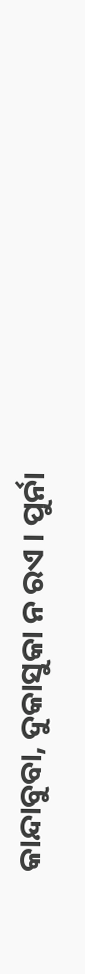କାନ୍ଦାବୁବା, ଦୁକାସୁକା ନ ରଏ । ପୁର୍ନା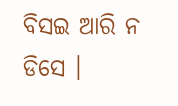ବିସଇ ଆରି ନ ଡିସେ ।